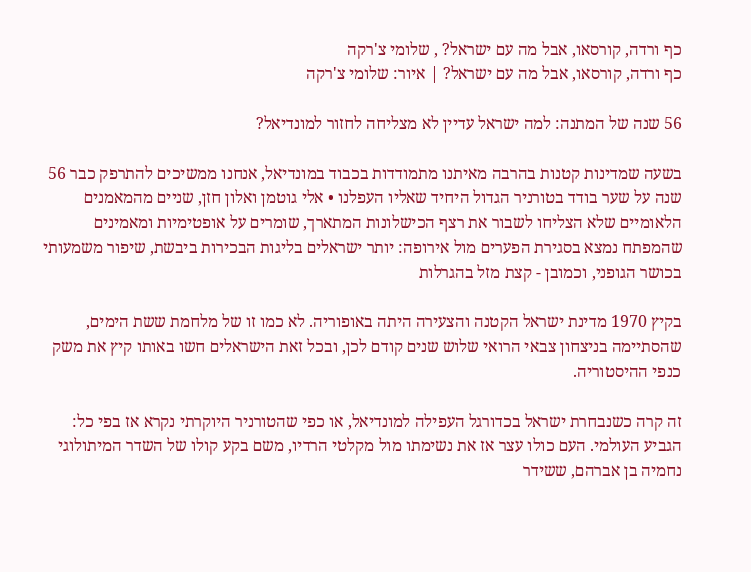כף ורדה, קורסאו, אבל מה עם ישראל? , שלומי צ'רקה
כף ורדה, קורסאו, אבל מה עם ישראל? | איור: שלומי צ'רקה

56 שנה של המתנה: למה ישראל עדיין לא מצליחה לחזור למונדיאל?

בשעה שמדינות קטנות בהרבה מאיתנו מתמודדות בכבוד במונדיאל, אנחנו ממשיכים להתרפק כבר 56 שנה על שער בודד בטורניר הגדול היחיד שאליו העפלנו • אלי גוטמן ואלון חזן, שניים מהמאמנים הלאומיים שלא הצליחו לשבור את רצף הכישלונות המתארך, שומרים על אופטימיות ומאמינים שהמפתח נמצא בסגירת הפערים מול אירופה: יותר ישראלים בליגות הבכירות ביבשת, שיפור משמעותי בכושר הגופני, וכמובן - קצת מזל בהגרלות

בקיץ 1970 מדינת ישראל הקטנה והצעירה היתה באופוריה. לא כמו זו של מלחמת ששת הימים, שהסתיימה בניצחון צבאי הרואי שלוש שנים קודם לכן, ובכל זאת הישראלים חשו באותו קיץ את משק כנפי ההיסטוריה.

זה קרה כשנבחרת ישראל בכדורגל העפילה למונדיאל, או כפי שהטורניר היוקרתי נקרא אז בפי כל: הגביע העולמי. העם כולו עצר אז את נשימתו מול מקלטי הרדיו, משם בקע קולו של השדר המיתולוגי נחמיה בן אברהם, ששידר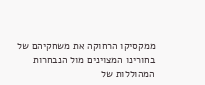ממקסיקו הרחוקה את משחקיהם של בחורינו המצוינים מול הנבחרות המהוללות של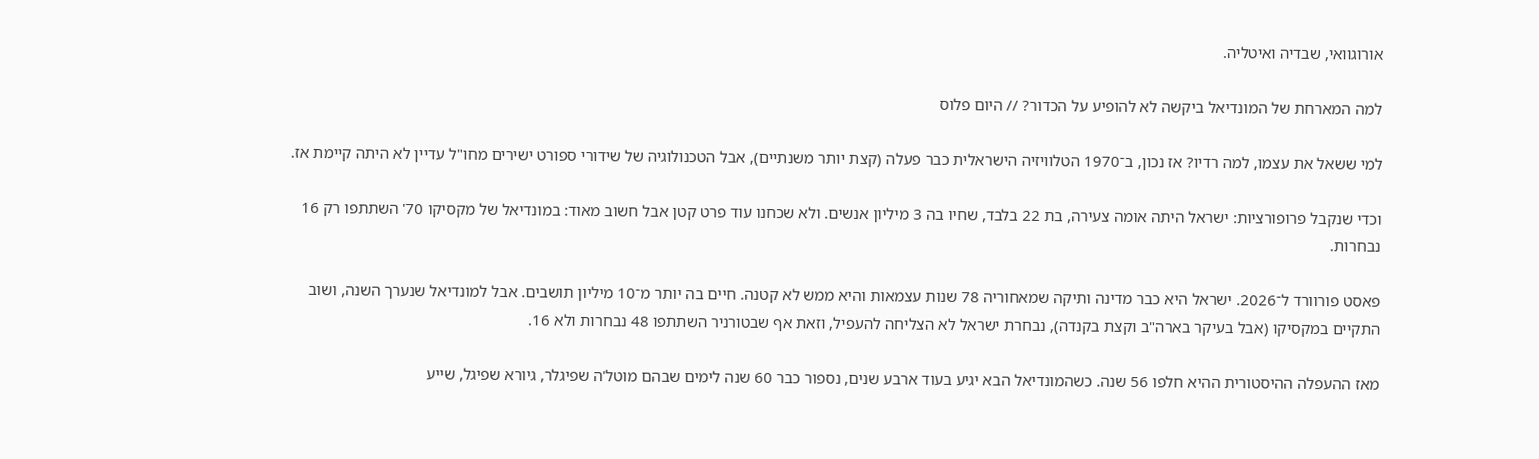אורוגוואי, שבדיה ואיטליה.

למה המארחת של המונדיאל ביקשה לא להופיע על הכדור? // היום פלוס

למי ששאל את עצמו, למה רדיו? אז נכון, ב־1970 הטלוויזיה הישראלית כבר פעלה (קצת יותר משנתיים), אבל הטכנולוגיה של שידורי ספורט ישירים מחו"ל עדיין לא היתה קיימת אז.

וכדי שנקבל פרופורציות: ישראל היתה אומה צעירה, בת 22 בלבד, שחיו בה 3 מיליון אנשים. ולא שכחנו עוד פרט קטן אבל חשוב מאוד: במונדיאל של מקסיקו 70' השתתפו רק 16 נבחרות.

פאסט פורוורד ל־2026. ישראל היא כבר מדינה ותיקה שמאחוריה 78 שנות עצמאות והיא ממש לא קטנה. חיים בה יותר מ־10 מיליון תושבים. אבל למונדיאל שנערך השנה, ושוב התקיים במקסיקו (אבל בעיקר בארה"ב וקצת בקנדה), נבחרת ישראל לא הצליחה להעפיל, וזאת אף שבטורניר השתתפו 48 נבחרות ולא 16.

מאז ההעפלה ההיסטורית ההיא חלפו 56 שנה. כשהמונדיאל הבא יגיע בעוד ארבע שנים, נספור כבר 60 שנה לימים שבהם מוטל'ה שפיגלר, גיורא שפיגל, שייע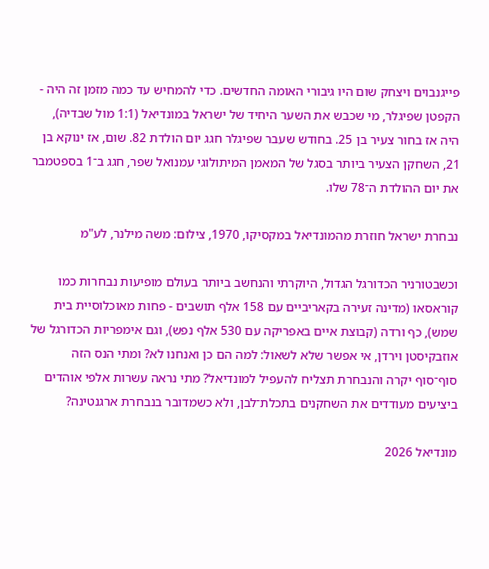פייגנבוים ויצחק שום היו גיבורי האומה החדשים. כדי להמחיש עד כמה מזמן זה היה - הקפטן שפיגלר, מי שכבש את השער היחיד של ישראל במונדיאל (1:1 מול שבדיה), היה אז בחור צעיר בן 25. בחודש שעבר שפיגלר חגג יום הולדת 82. שום, אז ינוקא בן 21, השחקן הצעיר ביותר בסגל של המאמן המיתולוגי עמנואל שפר, חגג ב־1 בספטמבר את יום ההולדת ה־78 שלו.

נבחרת ישראל חוזרת מהמונדיאל במקסיקו, 1970, צילום: משה מילנר, לע"מ

וכשבטורניר הכדורגל הגדול, היוקרתי והנחשב ביותר בעולם מופיעות נבחרות כמו קוראסאו (מדינה זעירה בקאריביים עם 158 אלף תושבים - פחות מאוכלוסיית בית שמש), כף ורדה (קבוצת איים באפריקה עם 530 אלף נפש), וגם אימפריות הכדורגל של אוזבקיסטן וירדן, אי אפשר שלא לשאול: למה הם כן ואנחנו לא? ומתי הנס הזה סוף־סוף יקרה והנבחרת תצליח להעפיל למונדיאל? מתי נראה עשרות אלפי אוהדים ביציעים מעודדים את השחקנים בתכלת־לבן, ולא כשמדובר בנבחרת ארגנטינה?

מונדיאל 2026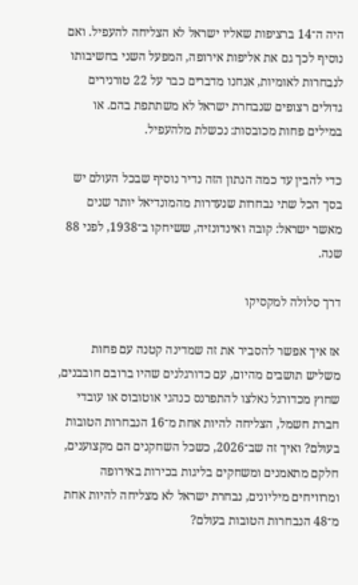היה ה־14 ברציפות שאליו ישראל לא הצליחה להעפיל. ואם נוסיף לכך גם את אליפות אירופה, המפעל השני בחשיבותו לנבחרות לאומיות, אנחנו מדברים כבר על 22 טורנירים גדולים רצופים שנבחרת ישראל לא משתתפת בהם. או במילים פחות מכובסות: נכשלת מלהעפיל.

כדי להבין עד כמה הנתון הזה נדיר נוסיף שבכל העולם יש בסך הכל שתי נבחרות שנעדרות מהמונדיאל יותר שנים מאשר ישראל: קובה ואינדונזיה, ששיחקו ב־1938, לפני 88 שנה.

דרך סלולה למקסיקו

אז איך אפשר להסביר את זה שמדינה קטנה עם פחות משליש תושבים מהיום, עם כדורגלנים שהיו ברובם חובבנים, שחוץ מכדורגל נאלצו להתפרנס כנהגי אוטובוס או עובדי חברת חשמל, הצליחה להיות אחת מ־16 הנבחרות הטובות בעולם? ואיך זה שב־2026, כשכל השחקנים הם מקצוענים, חלקם מתאמנים ומשחקים בליגות בכירות באירופה ומרוויחים מיליונים, נבחרת ישראל לא מצליחה להיות אחת מ־48 הנבחרות הטובות בעולם?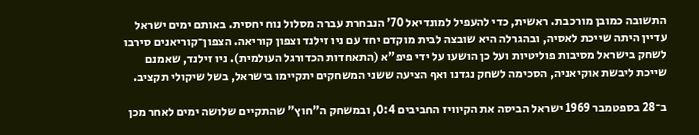התשובה כמובן מורכבת. ראשית, כדי להעפיל למונדיאל 70' הנבחרת עברה מסלול נוח יחסית. באותם ימים ישראל עדיין היתה שייכת לאסיה, ובהגרלה היא שובצה לבית מוקדם יחד עם ניו זילנד וצפון קוריאה. הצפון־קוריאנים סירבו לשחק בישראל מסיבות פוליטיות ועל כן הושעו על ידי פיפ"א (התאחדות הכדורגל העולמית). ניו זילנד, שאמנם שייכת ליבשת אוקיאניה, הסכימה לשחק נגדנו ואף הציעה ששני המשחקים יתקיימו בישראל, בשל שיקולי תקציב.

ב־28 בספטמבר 1969 ישראל הביסה את הקיוויז החביבים 0:4, ובמשחק ה"חוץ" שהתקיים שלושה ימים לאחר מכן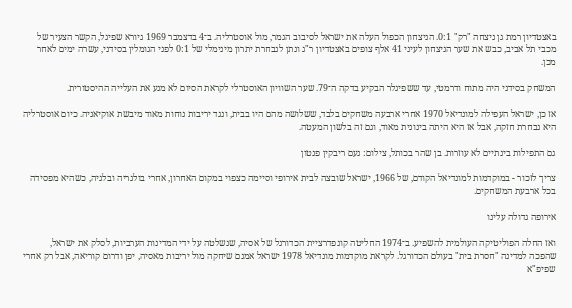באצטדיון רמת גן ניצחה "רק" 0:1. הניצחון הכפול העלה את ישראל לסיבוב הגמר, מול אוסטרליה. ב־4 בדצמבר 1969 גיורא שפיגל, הקשר הצעיר של מכבי תל אביב, כבש את שער הניצחון לעיני 41 אלף צופים באצטדיון ר"ג ונתן לנבחרת יתרון מינימלי של 0:1 לפני הגומלין בסידני, עשרה ימים לאחר מכן.

המשחק בסידני היה מתוח ודרמטי, עד ששפיגלר הבקיע בדקה ה־79. שער השוויון האוסטרלי לקראת הסיום לא מנע את העלייה ההיסטורית.

אז כן, ישראל העפילה למונדיאל 1970 אחרי ארבעה משחקים בלבד, ששלושה מהם היו בבית, ונגד יריבות נוחות מאוד מיבשת אוקיאניה. כיום אוסטרליה היא נבחרת חזקה, אבל אז היא היתה בינונית מאוד, וגם זה בלשון המעטה.

גם התפילות בינתיים לא עוזרות. בן שהר בכותל, צילום: נעם ריבקין פנטון

צריך לזכור - במוקדמות למונדיאל הקודם, של 1966, ישראל שובצה לבית אירופי וסיימה כצפוי במקום האחרון, אחרי בולגריה ובלגיה, כשהיא מפסידה בכל ארבעת המשחקים.

אירופה גדולה עלינו

ואז החלה הפוליטיקה העולמית להשפיע. ב־1974 החליטה קונפדרציית הכדורגל של אסיה, שנשלטה על ידי המדינות הערביות, לסלק את ישראל, שהפכה למדינה "חסרת בית" בעולם הכדורגל. לקראת מוקדמות מונדיאל 1978 ישראל אמנם שיחקה מול יריבות מאסיה, יפן ודרום קוריאה, אבל רק אחרי שפיפ"א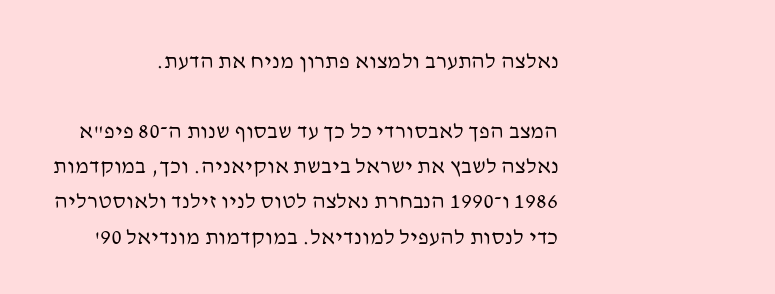נאלצה להתערב ולמצוא פתרון מניח את הדעת.

המצב הפך לאבסורדי כל כך עד שבסוף שנות ה־80 פיפ"א נאלצה לשבץ את ישראל ביבשת אוקיאניה. וכך, במוקדמות 1986 ו־1990 הנבחרת נאלצה לטוס לניו זילנד ולאוסטרליה כדי לנסות להעפיל למונדיאל. במוקדמות מונדיאל 90'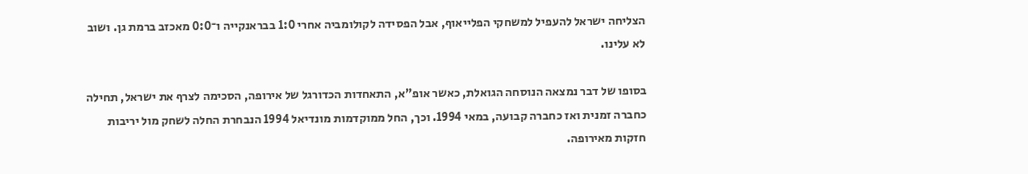הצליחה ישראל להעפיל למשחקי הפלייאוף, אבל הפסידה לקולומביה אחרי 1:0 בבראנקייה ו־0:0 מאכזב ברמת גן. ושוב לא עלינו.

בסופו של דבר נמצאה הנוסחה הגואלת, כאשר אופ"א, התאחדות הכדורגל של אירופה, הסכימה לצרף את ישראל, תחילה כחברה זמנית ואז כחברה קבועה, במאי 1994. וכך, החל ממוקדמות מונדיאל 1994 הנבחרת החלה לשחק מול יריבות חזקות מאירופה.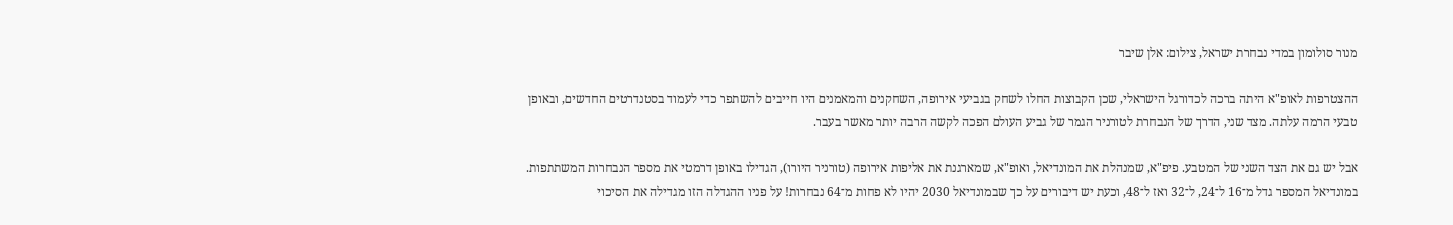מנור סולומון במדי נבחרת ישראל, צילום: אלן שיבר

ההצטרפות לאופ"א היתה ברכה לכדורגל הישראלי, שכן הקבוצות החלו לשחק בגביעי אירופה, השחקנים והמאמנים היו חייבים להשתפר כדי לעמוד בסטנדרטים החדשים, ובאופן טבעי הרמה עלתה. מצד שני, הדרך של הנבחרת לטורניר הגמר של גביע העולם הפכה לקשה הרבה יותר מאשר בעבר.

אבל יש גם את הצד השני של המטבע. פיפ"א, שמנהלת את המונדיאל, ואופ"א, שמארגנת את אליפות אירופה (טורניר היורו), הגדילו באופן דרמטי את מספר הנבחרות המשתתפות. במונדיאל המספר גדל מ־16 ל־24, ל־32 ואז ל־48, וכעת יש דיבורים על כך שבמונדיאל 2030 יהיו לא פחות מ־64 נבחרות! על פניו ההגדלה הזו מגדילה את הסיכוי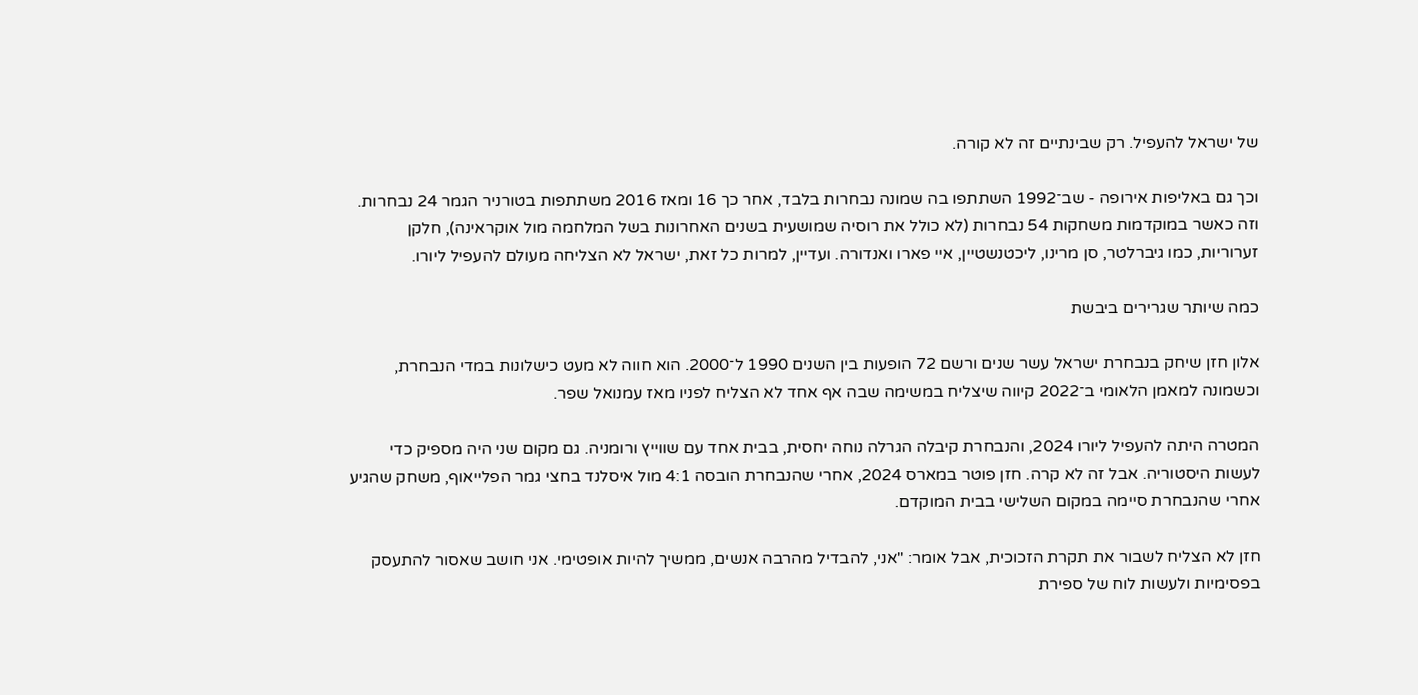של ישראל להעפיל. רק שבינתיים זה לא קורה.

וכך גם באליפות אירופה - שב־1992 השתתפו בה שמונה נבחרות בלבד, אחר כך 16 ומאז 2016 משתתפות בטורניר הגמר 24 נבחרות. וזה כאשר במוקדמות משחקות 54 נבחרות (לא כולל את רוסיה שמושעית בשנים האחרונות בשל המלחמה מול אוקראינה), חלקן זערוריות, כמו גיברלטר, סן מרינו, ליכטנשטיין, איי פארו ואנדורה. ועדיין, למרות כל זאת, ישראל לא הצליחה מעולם להעפיל ליורו.

כמה שיותר שגרירים ביבשת

אלון חזן שיחק בנבחרת ישראל עשר שנים ורשם 72 הופעות בין השנים 1990 ל־2000. הוא חווה לא מעט כישלונות במדי הנבחרת, וכשמונה למאמן הלאומי ב־2022 קיווה שיצליח במשימה שבה אף אחד לא הצליח לפניו מאז עמנואל שפר.

המטרה היתה להעפיל ליורו 2024, והנבחרת קיבלה הגרלה נוחה יחסית, בבית אחד עם שווייץ ורומניה. גם מקום שני היה מספיק כדי לעשות היסטוריה. אבל זה לא קרה. חזן פוטר במארס 2024, אחרי שהנבחרת הובסה 4:1 מול איסלנד בחצי גמר הפלייאוף, משחק שהגיע אחרי שהנבחרת סיימה במקום השלישי בבית המוקדם.

חזן לא הצליח לשבור את תקרת הזכוכית, אבל אומר: "אני, להבדיל מהרבה אנשים, ממשיך להיות אופטימי. אני חושב שאסור להתעסק בפסימיות ולעשות לוח של ספירת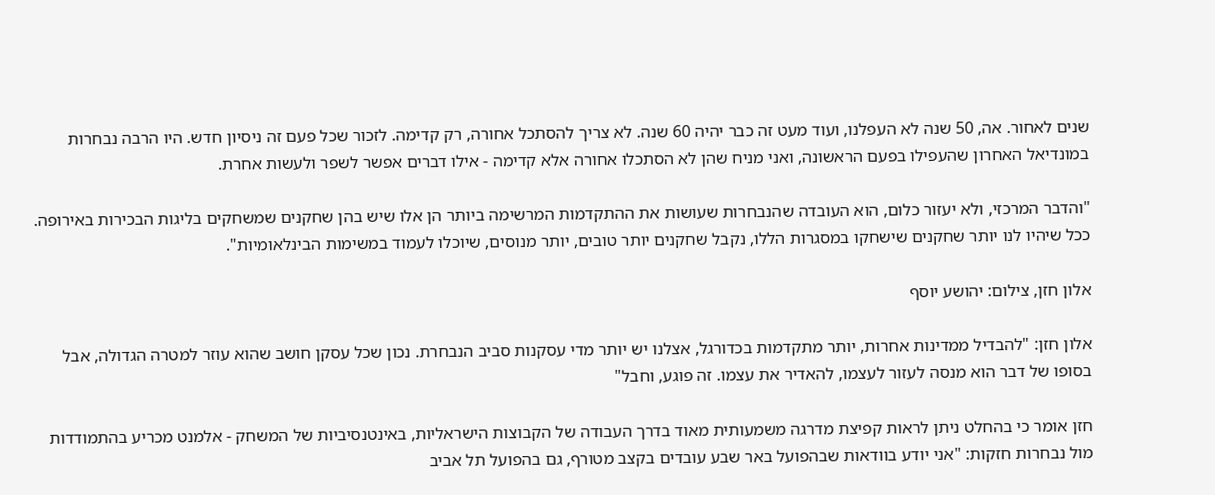שנים לאחור. אה, 50 שנה לא העפלנו, ועוד מעט זה כבר יהיה 60 שנה. לא צריך להסתכל אחורה, רק קדימה. לזכור שכל פעם זה ניסיון חדש. היו הרבה נבחרות במונדיאל האחרון שהעפילו בפעם הראשונה, ואני מניח שהן לא הסתכלו אחורה אלא קדימה - אילו דברים אפשר לשפר ולעשות אחרת.

"והדבר המרכזי, ולא יעזור כלום, הוא העובדה שהנבחרות שעושות את ההתקדמות המרשימה ביותר הן אלו שיש בהן שחקנים שמשחקים בליגות הבכירות באירופה. ככל שיהיו לנו יותר שחקנים שישחקו במסגרות הללו, נקבל שחקנים יותר טובים, יותר מנוסים, שיוכלו לעמוד במשימות הבינלאומיות".

אלון חזן, צילום: יהושע יוסף

אלון חזן: "להבדיל ממדינות אחרות, יותר מתקדמות בכדורגל, אצלנו יש יותר מדי עסקנות סביב הנבחרת. נכון שכל עסקן חושב שהוא עוזר למטרה הגדולה, אבל בסופו של דבר הוא מנסה לעזור לעצמו, להאדיר את עצמו. זה פוגע, וחבל"

חזן אומר כי בהחלט ניתן לראות קפיצת מדרגה משמעותית מאוד בדרך העבודה של הקבוצות הישראליות, באינטנסיביות של המשחק - אלמנט מכריע בהתמודדות מול נבחרות חזקות: "אני יודע בוודאות שבהפועל באר שבע עובדים בקצב מטורף, גם בהפועל תל אביב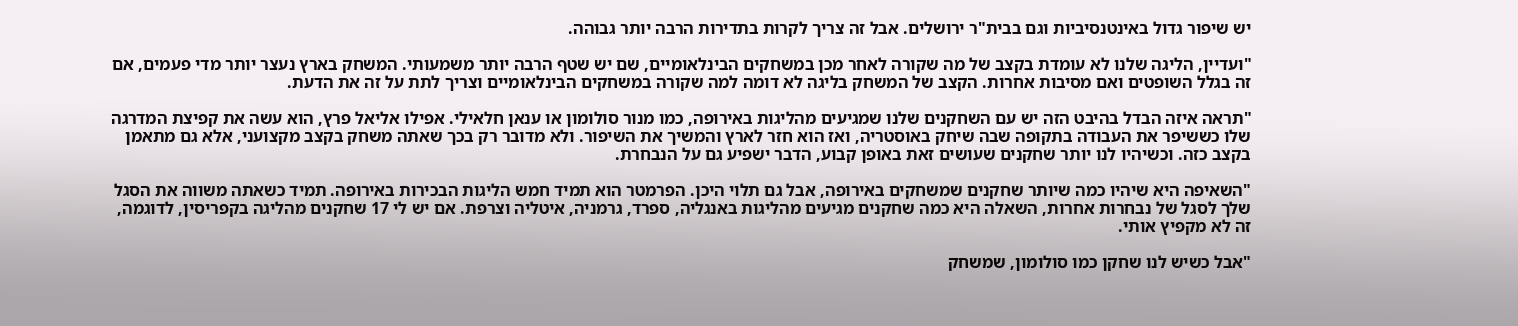יש שיפור גדול באינטנסיביות וגם בבית"ר ירושלים. אבל זה צריך לקרות בתדירות הרבה יותר גבוהה.

"ועדיין, הליגה שלנו לא עומדת בקצב של מה שקורה לאחר מכן במשחקים הבינלאומיים, שם יש שטף הרבה יותר משמעותי. המשחק בארץ נעצר יותר מדי פעמים, אם זה בגלל השופטים ואם מסיבות אחרות. הקצב של המשחק בליגה לא דומה למה שקורה במשחקים הבינלאומיים וצריך לתת על זה את הדעת.

"תראה איזה הבדל בהיבט הזה יש עם השחקנים שלנו שמגיעים מהליגות באירופה, כמו מנור סולומון או ענאן חלאילי. אפילו אליאל פרץ, הוא עשה את קפיצת המדרגה שלו כששיפר את העבודה בתקופה שבה שיחק באוסטריה, ואז הוא חזר לארץ והמשיך את השיפור. ולא מדובר רק בכך שאתה משחק בקצב מקצועני, אלא גם מתאמן בקצב כזה. וכשיהיו לנו יותר שחקנים שעושים זאת באופן קבוע, הדבר ישפיע גם על הנבחרת.

"השאיפה היא שיהיו כמה שיותר שחקנים שמשחקים באירופה, אבל גם תלוי היכן. הפרמטר הוא תמיד חמש הליגות הבכירות באירופה. תמיד כשאתה משווה את הסגל שלך לסגל של נבחרות אחרות, השאלה היא כמה שחקנים מגיעים מהליגות באנגליה, ספרד, גרמניה, איטליה וצרפת. אם יש לי 17 שחקנים מהליגה בקפריסין, לדוגמה, זה לא מקפיץ אותי.

"אבל כשיש לנו שחקן כמו סולומון, שמשחק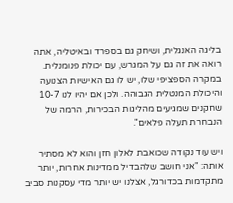בליגה האנגלית, ושיחק גם בספרד ובאיטליה, אתה רואה את זה גם על המגרש, עם יכולת פנומנלית. במקרה הספציפי שלו, יש לו גם האישיות הצנועה והיכולת המנטלית הגבוהה. ולכן אם יהיו לנו 10-7 שחקנים שמגיעים מהליגות הבכירות, הרמה של הנבחרת תעלה פלאים".

ויש עוד נקודה שכואבת לאלון חזן והוא לא מסתיר אותה: "אני חושב שלהבדיל ממדינות אחרות, יותר מתקדמות בכדורגל, אצלנו יש יותר מדי עסקנות סביב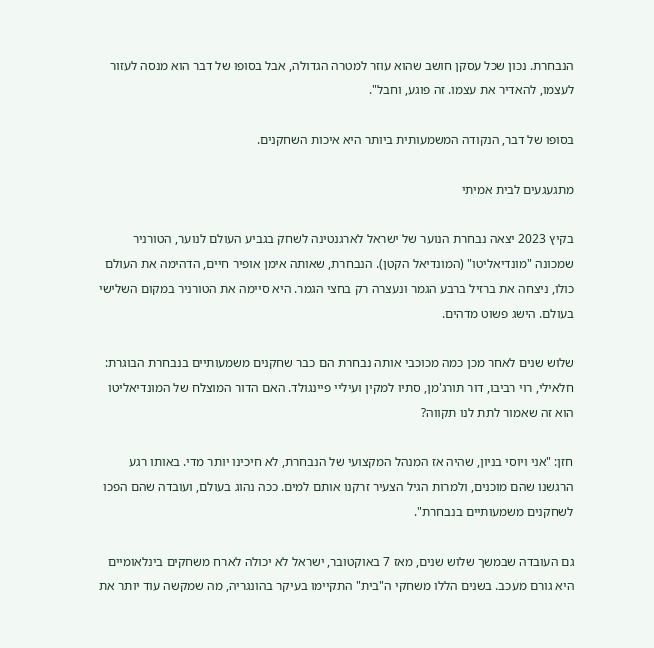הנבחרת. נכון שכל עסקן חושב שהוא עוזר למטרה הגדולה, אבל בסופו של דבר הוא מנסה לעזור לעצמו, להאדיר את עצמו. זה פוגע, וחבל".

בסופו של דבר, הנקודה המשמעותית ביותר היא איכות השחקנים.

מתגעגעים לבית אמיתי

בקיץ 2023 יצאה נבחרת הנוער של ישראל לארגנטינה לשחק בגביע העולם לנוער, הטורניר שמכונה "מונדיאליטו" (המונדיאל הקטן). הנבחרת, שאותה אימן אופיר חיים, הדהימה את העולם כולו, ניצחה את ברזיל ברבע הגמר ונעצרה רק בחצי הגמר. היא סיימה את הטורניר במקום השלישי בעולם. הישג פשוט מדהים.

שלוש שנים לאחר מכן כמה מכוכבי אותה נבחרת הם כבר שחקנים משמעותיים בנבחרת הבוגרת: חלאילי, רוי רביבו, דור תורג'מן, סתיו למקין ועיליי פיינגולד. האם הדור המוצלח של המונדיאליטו הוא זה שאמור לתת לנו תקווה?

חזן: "אני ויוסי בניון, שהיה אז המנהל המקצועי של הנבחרת, לא חיכינו יותר מדי. באותו רגע הרגשנו שהם מוכנים, ולמרות הגיל הצעיר זרקנו אותם למים. ככה נהוג בעולם, ועובדה שהם הפכו לשחקנים משמעותיים בנבחרת".

גם העובדה שבמשך שלוש שנים, מאז 7 באוקטובר, ישראל לא יכולה לארח משחקים בינלאומיים היא גורם מעכב. בשנים הללו משחקי ה"בית" התקיימו בעיקר בהונגריה, מה שמקשה עוד יותר את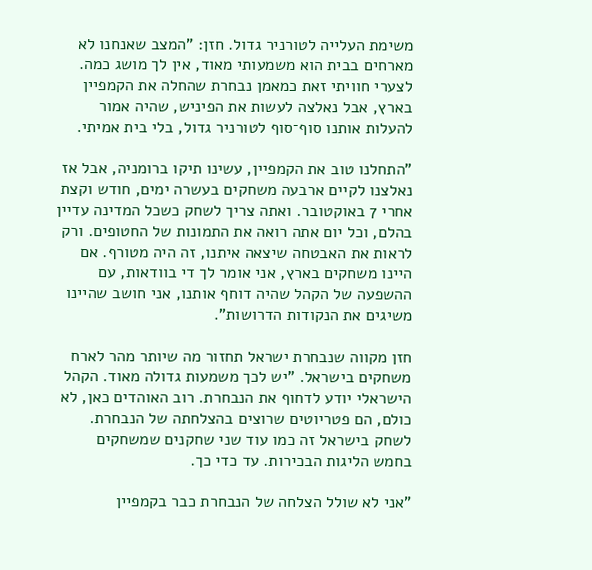משימת העלייה לטורניר גדול. חזן: "המצב שאנחנו לא מארחים בבית הוא משמעותי מאוד, אין לך מושג כמה. לצערי חוויתי זאת כמאמן נבחרת שהחלה את הקמפיין בארץ, אבל נאלצה לעשות את הפיניש, שהיה אמור להעלות אותנו סוף־סוף לטורניר גדול, בלי בית אמיתי.

"התחלנו טוב את הקמפיין, עשינו תיקו ברומניה, אבל אז נאלצנו לקיים ארבעה משחקים בעשרה ימים, חודש וקצת אחרי 7 באוקטובר. ואתה צריך לשחק כשכל המדינה עדיין בהלם, וכל יום אתה רואה את התמונות של החטופים. ורק לראות את האבטחה שיצאה איתנו, זה היה מטורף. אם היינו משחקים בארץ, אני אומר לך די בוודאות, עם ההשפעה של הקהל שהיה דוחף אותנו, אני חושב שהיינו משיגים את הנקודות הדרושות".

חזן מקווה שנבחרת ישראל תחזור מה שיותר מהר לארח משחקים בישראל. "יש לכך משמעות גדולה מאוד. הקהל הישראלי יודע לדחוף את הנבחרת. רוב האוהדים כאן, לא כולם, הם פטריוטים שרוצים בהצלחתה של הנבחרת. לשחק בישראל זה כמו עוד שני שחקנים שמשחקים בחמש הליגות הבכירות. עד כדי כך.

"אני לא שולל הצלחה של הנבחרת כבר בקמפיין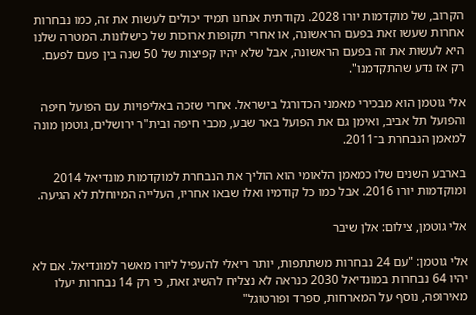הקרוב, של מוקדמות יורו 2028. נקודתית אנחנו תמיד יכולים לעשות את זה, כמו נבחרות אחרות שעשו זאת בפעם הראשונה, או אחרי תקופות ארוכות של כישלונות. המטרה שלנו היא לעשות את זה בפעם הראשונה, אבל שלא יהיו קפיצות של 50 שנה בין פעם לפעם. רק אז נדע שהתקדמנו".

אלי גוטמן הוא מבכירי מאמני הכדורגל בישראל. אחרי שזכה באליפויות עם הפועל חיפה והפועל תל אביב, ואימן גם את הפועל באר שבע, מכבי חיפה ובית"ר ירושלים, גוטמן מונה למאמן הנבחרת ב־2011.

בארבע השנים שלו כמאמן הלאומי הוא הוליך את הנבחרת למוקדמות מונדיאל 2014 ומוקדמות יורו 2016. אבל כמו כל קודמיו ואלו שבאו אחריו, העלייה המיוחלת לא הגיעה.

אלי גוטמן, צילום: אלן שיבר

אלי גוטמן: "עם 24 נבחרות משתתפות, יותר ריאלי להעפיל ליורו מאשר למונדיאל. אם לא יהיו 64 נבחרות במונדיאל 2030 כנראה לא נצליח להשיג זאת, כי רק 14 נבחרות יעלו מאירופה, נוסף על המארחות, ספרד ופורטוגל"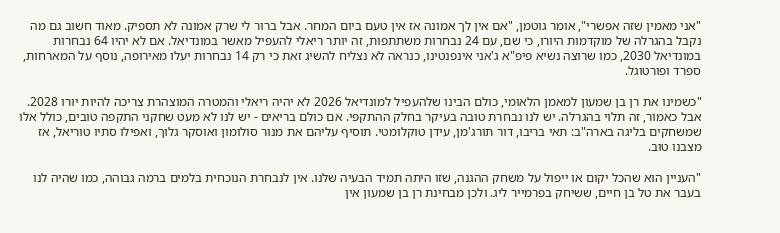"אני מאמין שזה אפשרי", אומר גוטמן, "אם אין לך אמונה אז אין טעם ביום המחר. אבל ברור לי שרק אמונה לא תספיק. מאוד חשוב גם מה נקבל בהגרלה של מוקדמות היורו, כי שם, עם 24 נבחרות משתתפות, זה יותר ריאלי להעפיל מאשר במונדיאל. אם לא יהיו 64 נבחרות במונדיאל 2030, כמו שרוצה נשיא פיפ"א ג'אני אינפנטינו, כנראה לא נצליח להשיג זאת כי רק 14 נבחרות יעלו מאירופה, נוסף על המארחות, ספרד ופורטוגל.

"כשמינו את רן בן שמעון למאמן הלאומי, כולם הבינו שלהעפיל למונדיאל 2026 לא יהיה ריאלי והמטרה המוצהרת צריכה להיות יורו 2028. אבל כאמור, זה תלוי בהגרלה. יש לנו נבחרת טובה בעיקר בחלק ההתקפי. אם כולם בריאים - יש לנו לא מעט שחקני התקפה טובים, כולל אלו שמשחקים בליגה בארה"ב: תאי בריבו, דור תורג'מן, עידן טוקלומטי. תוסיף עליהם את מנור סולומון ואוסקר גלוך, ואפילו סתיו טוריאל, אז מצבנו טוב.

"העניין הוא שהכל יקום או ייפול על משחק ההגנה, שזו היתה תמיד הבעיה שלנו. אין לנבחרת הנוכחית בלמים ברמה גבוהה, כמו שהיה לנו בעבר את טל בן חיים, ששיחק בפרמייר ליג. ולכן מבחינת רן בן שמעון אין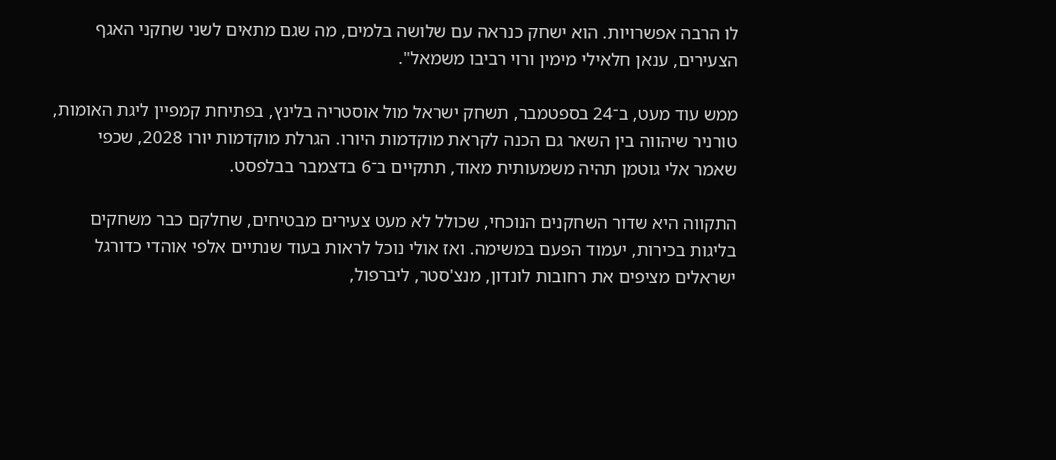לו הרבה אפשרויות. הוא ישחק כנראה עם שלושה בלמים, מה שגם מתאים לשני שחקני האגף הצעירים, ענאן חלאילי מימין ורוי רביבו משמאל".

ממש עוד מעט, ב־24 בספטמבר, תשחק ישראל מול אוסטריה בלינץ, בפתיחת קמפיין ליגת האומות, טורניר שיהווה בין השאר גם הכנה לקראת מוקדמות היורו. הגרלת מוקדמות יורו 2028, שכפי שאמר אלי גוטמן תהיה משמעותית מאוד, תתקיים ב־6 בדצמבר בבלפסט.

התקווה היא שדור השחקנים הנוכחי, שכולל לא מעט צעירים מבטיחים, שחלקם כבר משחקים בליגות בכירות, יעמוד הפעם במשימה. ואז אולי נוכל לראות בעוד שנתיים אלפי אוהדי כדורגל ישראלים מציפים את רחובות לונדון, מנצ'סטר, ליברפול,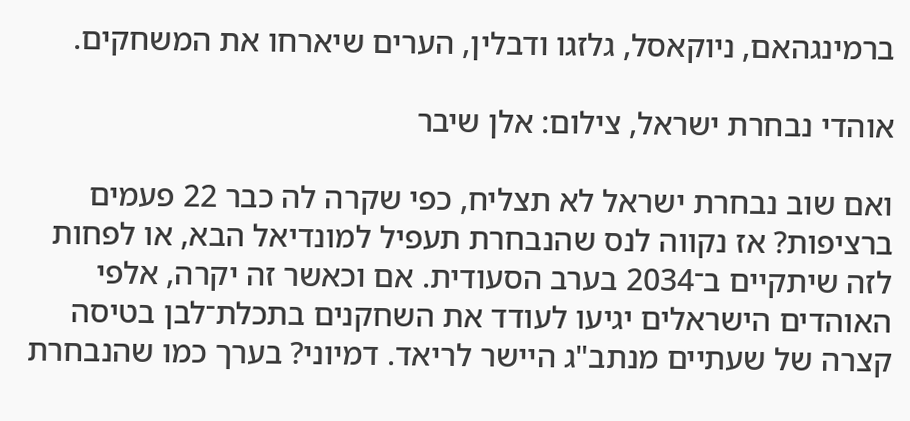ברמינגהאם, ניוקאסל, גלזגו ודבלין, הערים שיארחו את המשחקים.

אוהדי נבחרת ישראל, צילום: אלן שיבר

ואם שוב נבחרת ישראל לא תצליח, כפי שקרה לה כבר 22 פעמים ברציפות? אז נקווה לנס שהנבחרת תעפיל למונדיאל הבא, או לפחות לזה שיתקיים ב־2034 בערב הסעודית. אם וכאשר זה יקרה, אלפי האוהדים הישראלים יגיעו לעודד את השחקנים בתכלת־לבן בטיסה קצרה של שעתיים מנתב"ג היישר לריאד. דמיוני? בערך כמו שהנבחרת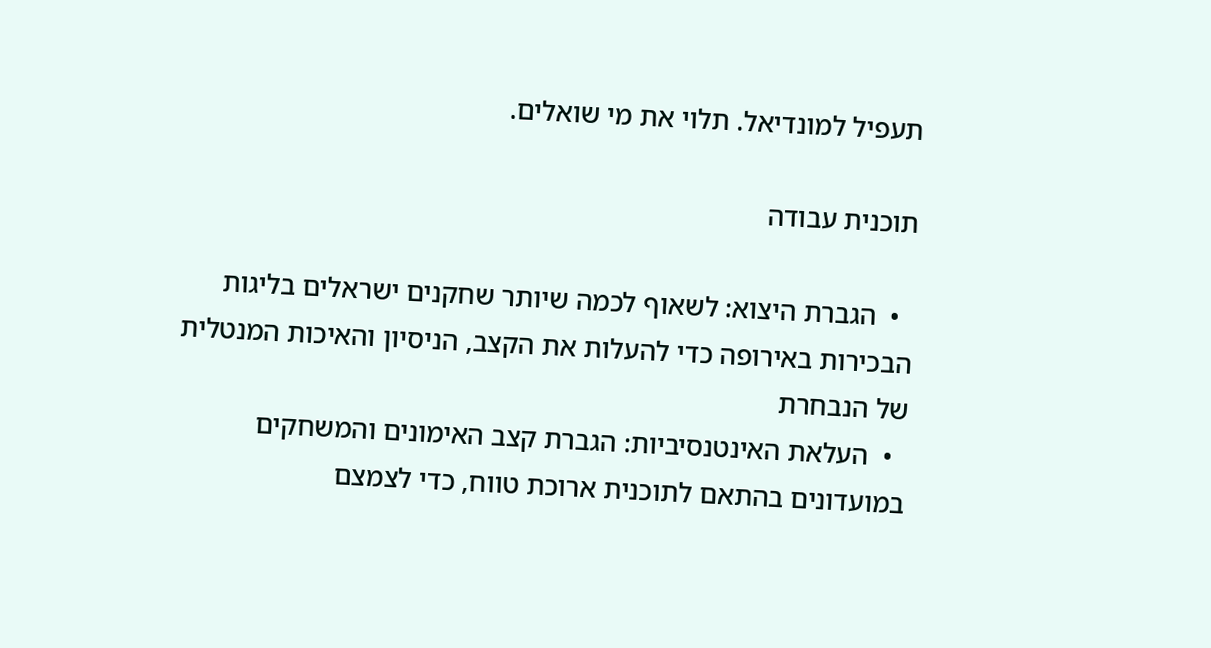תעפיל למונדיאל. תלוי את מי שואלים.

תוכנית עבודה

  •  הגברת היצוא: לשאוף לכמה שיותר שחקנים ישראלים בליגות הבכירות באירופה כדי להעלות את הקצב, הניסיון והאיכות המנטלית של הנבחרת
  •  העלאת האינטנסיביות: הגברת קצב האימונים והמשחקים במועדונים בהתאם לתוכנית ארוכת טווח, כדי לצמצם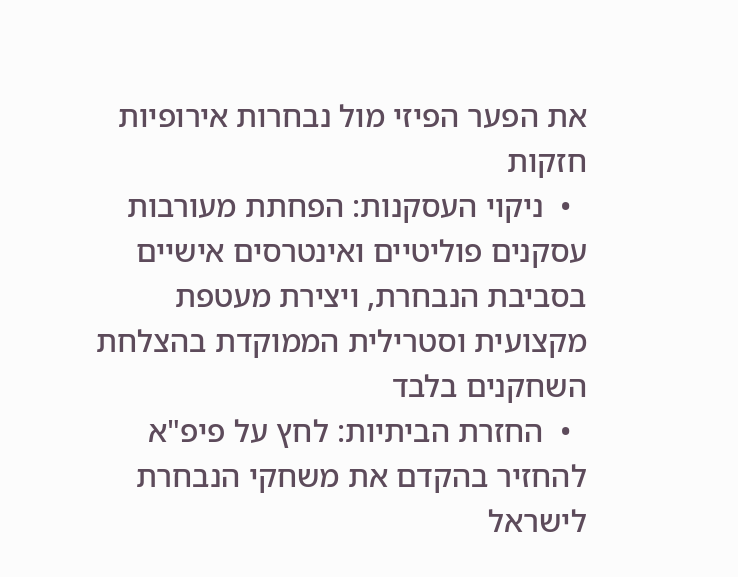את הפער הפיזי מול נבחרות אירופיות חזקות
  •  ניקוי העסקנות: הפחתת מעורבות עסקנים פוליטיים ואינטרסים אישיים בסביבת הנבחרת, ויצירת מעטפת מקצועית וסטרילית הממוקדת בהצלחת השחקנים בלבד
  •  החזרת הביתיות: לחץ על פיפ"א להחזיר בהקדם את משחקי הנבחרת לישראל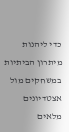כדי ליהנות מיתרון הביתיות במשחקים מול אצטדיונים מלאים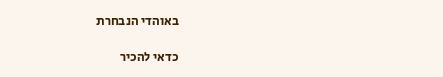באוהדי הנבחרת

כדאי להכיר